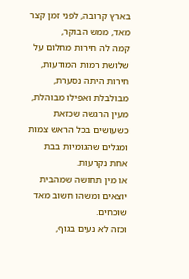בארץ קרובה, לפני זמן קצר מאד, ממש הבוקר,
קמה לה חירות מחלום על שלושת רמות המודעות,
חירות היתה נסערת, מבולבלת ואפילו מבוהלת,
מעין הרגשה שכזאת כשעושים בכל הראש צמות
ומגלים שהגומיות בבת אחת נקרעות.
או מין תחושה שמהבית יוצאים ומשהו חשוב מאד שוכחים.
וכזה לא נעים בגוף,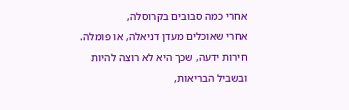אחרי כמה סבובים בקרוסלה,
אחרי שאוכלים מעדן דניאלה, או פומלה.
חירות ידעה, שכך היא לא רוצה להיות
ובשביל הבריאות,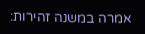אמרה במשנה זהירות: